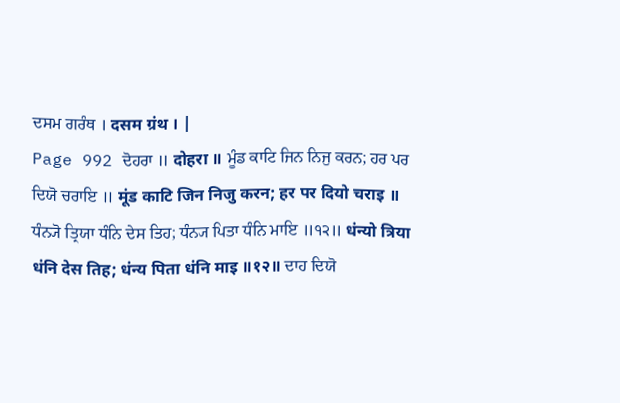ਦਸਮ ਗਰੰਥ । दसम ग्रंथ । |
Page 992 ਦੋਹਰਾ ॥ दोहरा ॥ ਮੂੰਡ ਕਾਟਿ ਜਿਨ ਨਿਜੁ ਕਰਨ; ਹਰ ਪਰ ਦਿਯੋ ਚਰਾਇ ॥ मूंड काटि जिन निजु करन; हर पर दियो चराइ ॥ ਧੰਨ੍ਯੋ ਤ੍ਰਿਯਾ ਧੰਨਿ ਦੇਸ ਤਿਹ; ਧੰਨ੍ਯ ਪਿਤਾ ਧੰਨਿ ਮਾਇ ॥੧੨॥ धंन्यो त्रिया धंनि देस तिह; धंन्य पिता धंनि माइ ॥१२॥ ਦਾਹ ਦਿਯੋ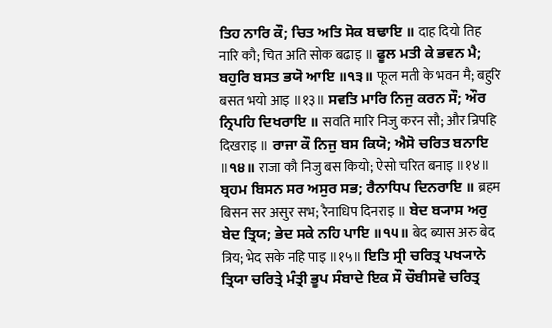ਤਿਹ ਨਾਰਿ ਕੌ; ਚਿਤ ਅਤਿ ਸੋਕ ਬਢਾਇ ॥ दाह दियो तिह नारि कौ; चित अति सोक बढाइ ॥ ਫੂਲ ਮਤੀ ਕੇ ਭਵਨ ਮੈ; ਬਹੁਰਿ ਬਸਤ ਭਯੋ ਆਇ ॥੧੩॥ फूल मती के भवन मै; बहुरि बसत भयो आइ ॥१३॥ ਸਵਤਿ ਮਾਰਿ ਨਿਜੁ ਕਰਨ ਸੌ; ਔਰ ਨ੍ਰਿਪਹਿ ਦਿਖਰਾਇ ॥ सवति मारि निजु करन सौ; और न्रिपहि दिखराइ ॥ ਰਾਜਾ ਕੌ ਨਿਜੁ ਬਸ ਕਿਯੋ; ਐਸੋ ਚਰਿਤ ਬਨਾਇ ॥੧੪॥ राजा कौ निजु बस कियो; ऐसो चरित बनाइ ॥१४॥ ਬ੍ਰਹਮ ਬਿਸਨ ਸਰ ਅਸੁਰ ਸਭ; ਰੈਨਾਧਿਪ ਦਿਨਰਾਇ ॥ ब्रहम बिसन सर असुर सभ; रैनाधिप दिनराइ ॥ ਬੇਦ ਬ੍ਯਾਸ ਅਰੁ ਬੇਦ ਤ੍ਰਿਯ; ਭੇਦ ਸਕੇ ਨਹਿ ਪਾਇ ॥੧੫॥ बेद ब्यास अरु बेद त्रिय; भेद सके नहि पाइ ॥१५॥ ਇਤਿ ਸ੍ਰੀ ਚਰਿਤ੍ਰ ਪਖ੍ਯਾਨੇ ਤ੍ਰਿਯਾ ਚਰਿਤ੍ਰੇ ਮੰਤ੍ਰੀ ਭੂਪ ਸੰਬਾਦੇ ਇਕ ਸੌ ਚੌਬੀਸਵੋ ਚਰਿਤ੍ਰ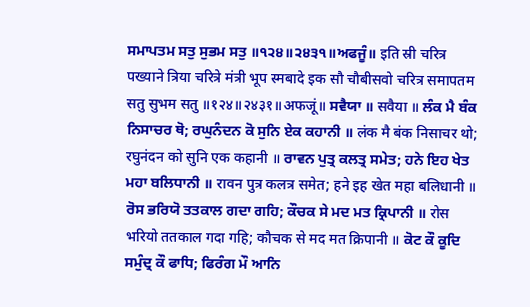ਸਮਾਪਤਮ ਸਤੁ ਸੁਭਮ ਸਤੁ ॥੧੨੪॥੨੪੩੧॥ਅਫਜੂੰ॥ इति स्री चरित्र पख्याने त्रिया चरित्रे मंत्री भूप स्मबादे इक सौ चौबीसवो चरित्र समापतम सतु सुभम सतु ॥१२४॥२४३१॥अफजूं॥ ਸਵੈਯਾ ॥ सवैया ॥ ਲੰਕ ਮੈ ਬੰਕ ਨਿਸਾਚਰ ਥੋ; ਰਘੁਨੰਦਨ ਕੋ ਸੁਨਿ ਏਕ ਕਹਾਨੀ ॥ लंक मै बंक निसाचर थो; रघुनंदन को सुनि एक कहानी ॥ ਰਾਵਨ ਪੁਤ੍ਰ ਕਲਤ੍ਰ ਸਮੇਤ; ਹਨੇ ਇਹ ਖੇਤ ਮਹਾ ਬਲਿਧਾਨੀ ॥ रावन पुत्र कलत्र समेत; हने इह खेत महा बलिधानी ॥ ਰੋਸ ਭਰਿਯੋ ਤਤਕਾਲ ਗਦਾ ਗਹਿ; ਕੌਚਕ ਸੇ ਮਦ ਮਤ ਕ੍ਰਿਪਾਨੀ ॥ रोस भरियो ततकाल गदा गहि; कौचक से मद मत क्रिपानी ॥ ਕੋਟ ਕੌ ਕੂਦਿ ਸਮੁੰਦ੍ਰ ਕੌ ਫਾਧਿ; ਫਿਰੰਗ ਮੌ ਆਨਿ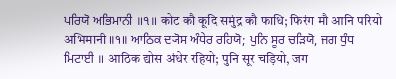ਪਰਿਯੋ ਅਭਿਮਾਨੀ ॥੧॥ कोट कौ कूदि समुंद्र कौ फाधि; फिरंग मौ आनि परियो अभिमानी ॥१॥ ਆਠਿਕ ਦ੍ਯੋਸ ਅੰਧੇਰ ਰਹਿਯੋ; ਪੁਨਿ ਸੂਰ ਚੜਿਯੋ, ਜਗ ਧੁੰਧ ਮਿਟਾਈ ॥ आठिक द्योस अंधेर रहियो; पुनि सूर चड़ियो, जग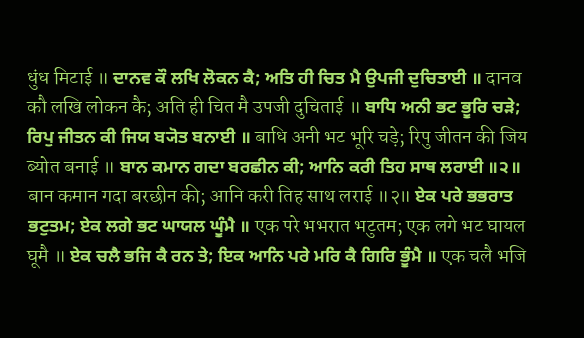धुंध मिटाई ॥ ਦਾਨਵ ਕੌ ਲਖਿ ਲੋਕਨ ਕੈ; ਅਤਿ ਹੀ ਚਿਤ ਮੈ ਉਪਜੀ ਦੁਚਿਤਾਈ ॥ दानव कौ लखि लोकन कै; अति ही चित मै उपजी दुचिताई ॥ ਬਾਧਿ ਅਨੀ ਭਟ ਭੂਰਿ ਚੜੇ; ਰਿਪੁ ਜੀਤਨ ਕੀ ਜਿਯ ਬ੍ਯੋਤ ਬਨਾਈ ॥ बाधि अनी भट भूरि चड़े; रिपु जीतन की जिय ब्योत बनाई ॥ ਬਾਨ ਕਮਾਨ ਗਦਾ ਬਰਛੀਨ ਕੀ; ਆਨਿ ਕਰੀ ਤਿਹ ਸਾਥ ਲਰਾਈ ॥੨॥ बान कमान गदा बरछीन की; आनि करी तिह साथ लराई ॥२॥ ਏਕ ਪਰੇ ਭਭਰਾਤ ਭਟੁਤਮ; ਏਕ ਲਗੇ ਭਟ ਘਾਯਲ ਘੂੰਮੈ ॥ एक परे भभरात भटुतम; एक लगे भट घायल घूमै ॥ ਏਕ ਚਲੈ ਭਜਿ ਕੈ ਰਨ ਤੇ; ਇਕ ਆਨਿ ਪਰੇ ਮਰਿ ਕੈ ਗਿਰਿ ਭੂੰਮੈ ॥ एक चलै भजि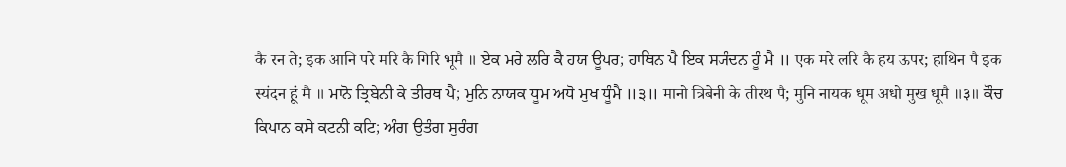कै रन ते; इक आनि परे मरि कै गिरि भूमै ॥ ਏਕ ਮਰੇ ਲਰਿ ਕੈ ਹਯ ਊਪਰ; ਹਾਥਿਨ ਪੈ ਇਕ ਸ੍ਯੰਦਨ ਹੂੰ ਮੈ ॥ एक मरे लरि कै हय ऊपर; हाथिन पै इक स्यंदन हूं मै ॥ ਮਾਨੋ ਤ੍ਰਿਬੇਨੀ ਕੇ ਤੀਰਥ ਪੈ; ਮੁਨਿ ਨਾਯਕ ਧੂਮ ਅਧੋ ਮੁਖ ਧੂੰਮੈ ॥੩॥ मानो त्रिबेनी के तीरथ पै; मुनि नायक धूम अधो मुख धूमै ॥३॥ ਕੌਚ ਕਿਪਾਨ ਕਸੇ ਕਟਨੀ ਕਟਿ; ਅੰਗ ਉਤੰਗ ਸੁਰੰਗ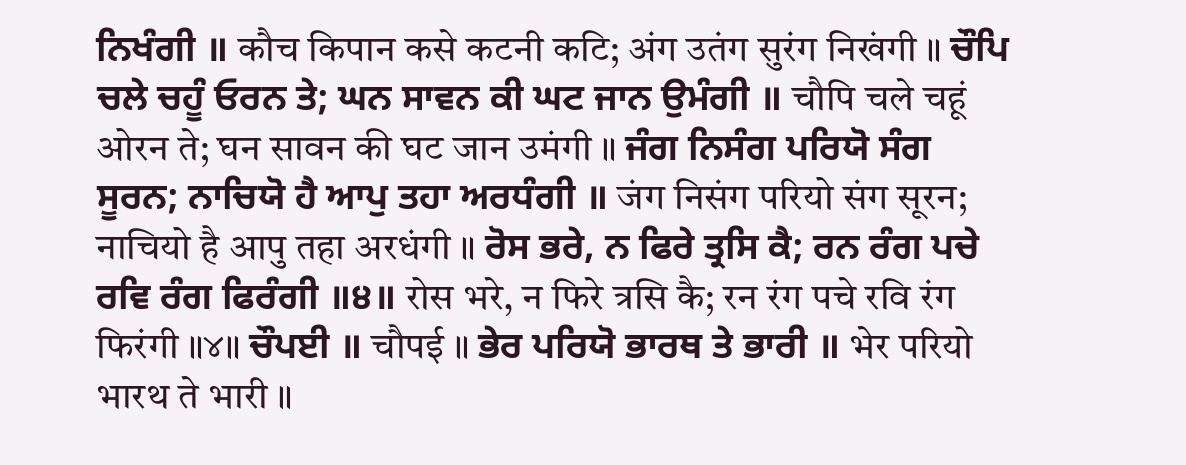ਨਿਖੰਗੀ ॥ कौच किपान कसे कटनी कटि; अंग उतंग सुरंग निखंगी ॥ ਚੌਪਿ ਚਲੇ ਚਹੂੰ ਓਰਨ ਤੇ; ਘਨ ਸਾਵਨ ਕੀ ਘਟ ਜਾਨ ਉਮੰਗੀ ॥ चौपि चले चहूं ओरन ते; घन सावन की घट जान उमंगी ॥ ਜੰਗ ਨਿਸੰਗ ਪਰਿਯੋ ਸੰਗ ਸੂਰਨ; ਨਾਚਿਯੋ ਹੈ ਆਪੁ ਤਹਾ ਅਰਧੰਗੀ ॥ जंग निसंग परियो संग सूरन; नाचियो है आपु तहा अरधंगी ॥ ਰੋਸ ਭਰੇ, ਨ ਫਿਰੇ ਤ੍ਰਸਿ ਕੈ; ਰਨ ਰੰਗ ਪਚੇ ਰਵਿ ਰੰਗ ਫਿਰੰਗੀ ॥੪॥ रोस भरे, न फिरे त्रसि कै; रन रंग पचे रवि रंग फिरंगी ॥४॥ ਚੌਪਈ ॥ चौपई ॥ ਭੇਰ ਪਰਿਯੋ ਭਾਰਥ ਤੇ ਭਾਰੀ ॥ भेर परियो भारथ ते भारी ॥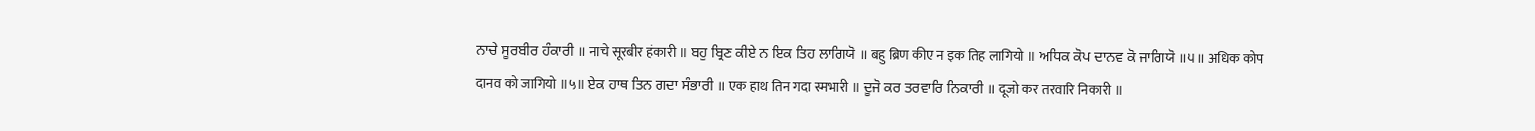ਨਾਚੇ ਸੂਰਬੀਰ ਹੰਕਾਰੀ ॥ नाचे सूरबीर हंकारी ॥ ਬਹੁ ਬ੍ਰਿਣ ਕੀਏ ਨ ਇਕ ਤਿਹ ਲਾਗਿਯੋ ॥ बहु ब्रिण कीए न इक तिह लागियो ॥ ਅਧਿਕ ਕੋਪ ਦਾਨਵ ਕੋ ਜਾਗਿਯੋ ॥੫॥ अधिक कोप दानव को जागियो ॥५॥ ਏਕ ਹਾਥ ਤਿਨ ਗਦਾ ਸੰਭਾਰੀ ॥ एक हाथ तिन गदा स्मभारी ॥ ਦੂਜੋ ਕਰ ਤਰਵਾਰਿ ਨਿਕਾਰੀ ॥ दूजो कर तरवारि निकारी ॥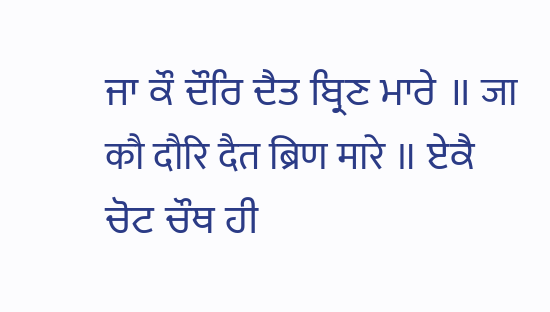ਜਾ ਕੌ ਦੌਰਿ ਦੈਤ ਬ੍ਰਿਣ ਮਾਰੇ ॥ जा कौ दौरि दैत ब्रिण मारे ॥ ਏਕੈ ਚੋਟ ਚੌਥ ਹੀ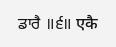ਡਾਰੈ ॥੬॥ एकै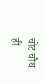चोट चौथ ही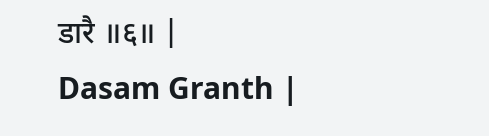डारै ॥६॥ |
Dasam Granth |